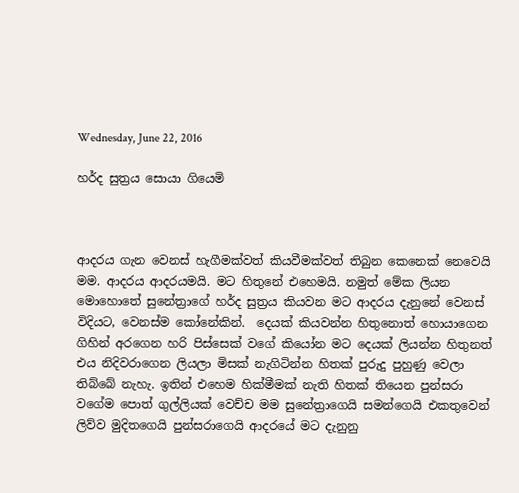Wednesday, June 22, 2016

හර්ද සුත්‍රය සොයා ගියෙමි



ආදරය ගැන වෙනස් හැගීමක්වත් කියවීමක්වත් තිබුන කෙනෙක් නෙවෙයි මම. ආදරය ආදරයමයි. මට හිතුනේ එහෙමයි. නමුත් මේක ලියන මොහොතේ සුනේත්‍රාගේ හර්ද සුත්‍රය කියවන මට ආදරය දැනුනේ වෙනස් විදියට, වෙනස්ම කෝනේකින්.  දෙයක් කියවන්න හිතුනොත් හොයාගෙන ගිහින් අරගෙන හරි පිස්සෙක් වගේ කියෝන මට දෙයක් ලියන්න හිතුනත් එය නිදිවරාගෙන ලියලා මිසක් නැගිටින්න හිතක් පුරුදු පුහුණු වෙලා තිබ්බේ නැහැ. ඉතින් එහෙම හික්මීමක් නැති හිතක් තියෙන පුන්සරා වගේම පොත් ගුල්ලියක් වෙච්ච මම සුනේත්‍රාගෙයි සමන්ගෙයි එකතුවෙන් ලිව්ව මුදිතගෙයි පුන්සරාගෙයි ආදරයේ මට දැනුනු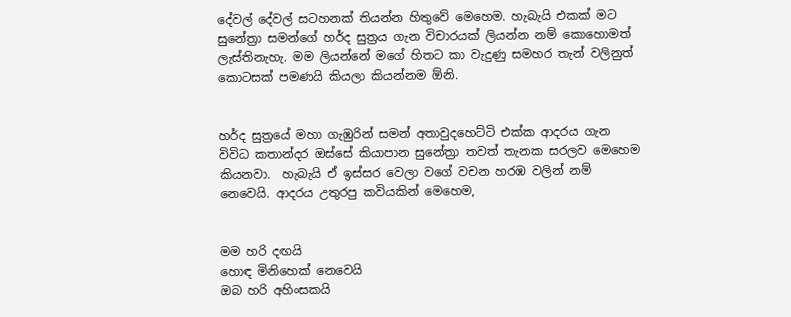දේවල් දේවල් සටහනක් තියන්න හිතුවේ මෙහෙම. හැබැයි එකක් මට සුනේත්‍රා සමන්ගේ හර්ද සුත්‍රය ගැන විචාරයක් ලියන්න නම් කොහොමත් ලැස්තිනැහැ. මම ලියන්නේ මගේ හිතට කා වැදුණු සමහර තැන් වලිනුත් කොටසක් පමණයි කියලා කියන්නම ඕනි.


හර්ද සුත්‍රයේ මහා ගැඹුරින් සමන් අතාවුදහෙට්ටි එක්ක ආදරය ගැන විවිධ කතාන්දර ඔස්සේ කියාපාන සුනේත්‍රා තවත් තැනක සරලව මෙහෙම කියනවා.  හැබැයි ඒ ඉස්සර වෙලා වගේ වචන හරඹ වලින් නම් නෙවෙයි. ආදරය උතුරපු කවියකින් මෙහෙම,


මම හරි දඟයි
හොඳ මිනිහෙක් නෙවෙයි
ඔබ හරි අහිංසකයි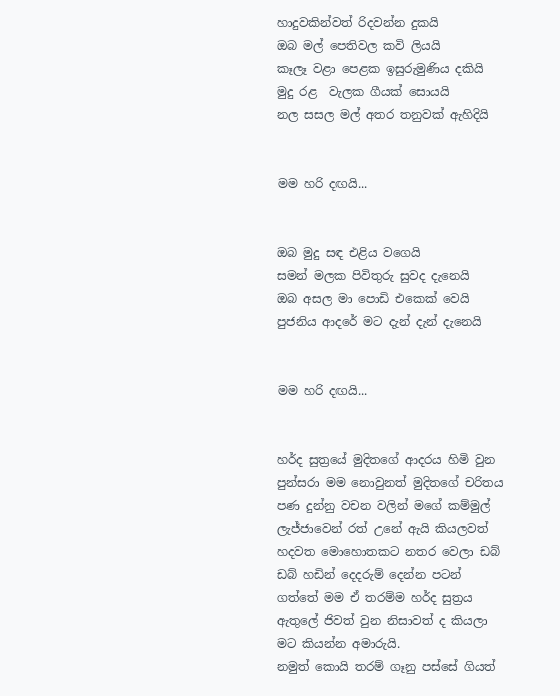හාදුවකින්වත් රිදවන්න දුකයි
ඔබ මල් පෙතිවල කවි ලියයි
කෑලෑ වළා පෙළක ඉසුරුමුණිය දකියි
මුදු රළ  වැලක ගීයක් සොයයි
නල සසල මල් අතර තනුවක් ඇහිදියි


මම හරි දඟයි...


ඔබ මුදු සඳ එළිය වගෙයි
සමන් මලක පිවිතුරු සුවද දැනෙයි
ඔබ අසල මා පොඩි එකෙක් වෙයි
පුජනිය ආදරේ මට දැන් දැන් දැනෙයි


මම හරි දඟයි...


හර්ද සුත්‍රයේ මුදිතගේ ආදරය හිමි වුන පුන්සරා මම නොවුනත් මුදිතගේ චරිතය පණ දුන්නු වචන වලින් මගේ කම්මුල් ලැජ්ජාවෙන් රත් උනේ ඇයි කියලවත් හදවත මොහොතකට නතර වෙලා ඩබ් ඩබ් හඩින් දෙදරුම් දෙන්න පටන් ගත්තේ මම ඒ තරම්ම හර්ද සුත්‍රය ඇතුලේ ජිවත් වුන නිසාවත් ද කියලා මට කියන්න අමාරුයි.
නමුත් කොයි තරම් ගෑනු පස්සේ ගියත්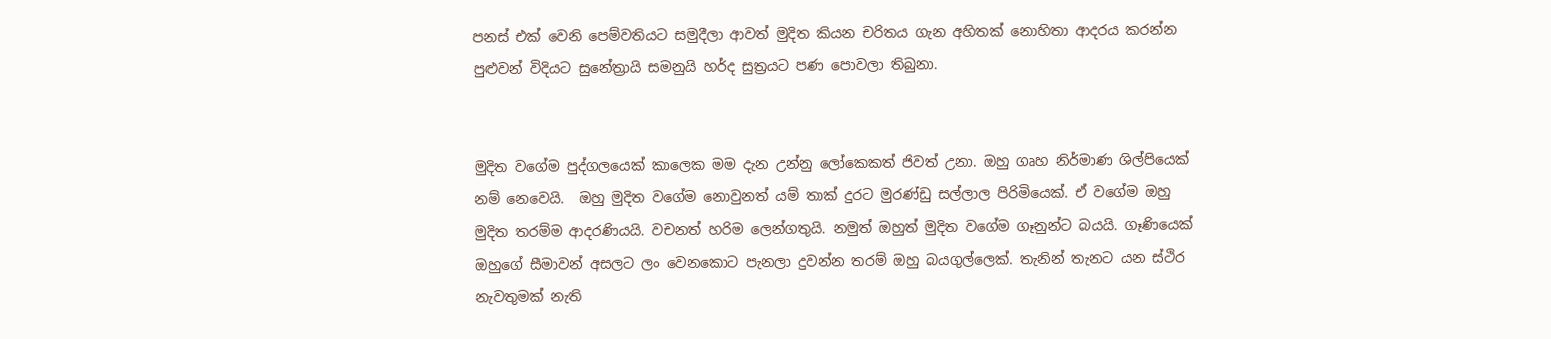පනස් එක් වෙනි පෙම්වතියට සමුදීලා ආවත් මුදිත කියන චරිතය ගැන අහිතක් නොහිතා ආදරය කරන්න පුළුවන් විදියට සුනේත්‍රායි සමනුයි හර්ද සුත්‍රයට පණ පොවලා තිබුනා.


මුදිත වගේම පුද්ගලයෙක් කාලෙක මම දැන උන්නු ලෝකෙකත් ජිවත් උනා. ඔහු ගෘහ නිර්මාණ ශිල්පියෙක් නම් නෙවෙයි.  ඔහු මුදිත වගේම නොවුනත් යම් තාක් දුරට මුරණ්ඩු සල්ලාල පිරිමියෙක්. ඒ වගේම ඔහු මුදිත තරම්ම ආදරණියයි. වචනත් හරිම ලෙන්ගතුයි. නමුත් ඔහුත් මුදිත වගේම ගෑනුන්ට බයයි. ගෑණියෙක් ඔහුගේ සීමාවන් අසලට ලං වෙනකොට පැනලා දුවන්න තරම් ඔහු බයගුල්ලෙක්. තැනින් තැනට යන ස්ථිර නැවතුමක් නැති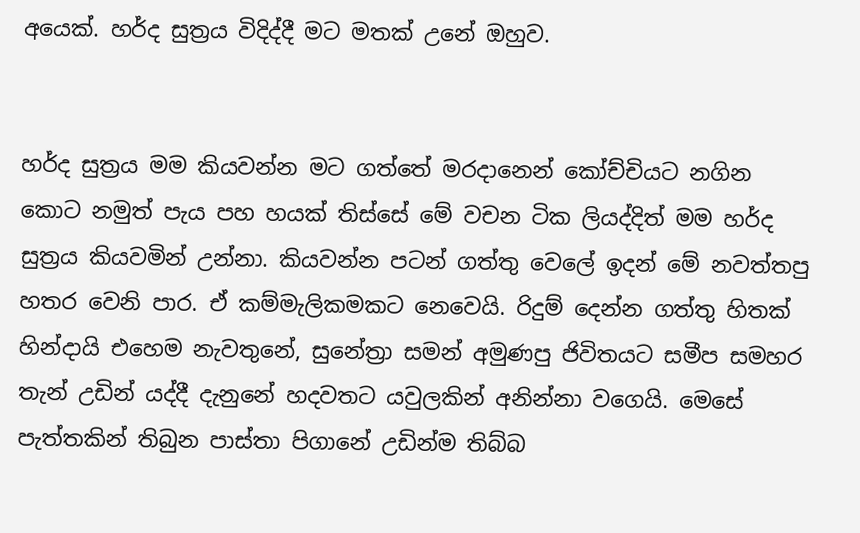අයෙක්. හර්ද සුත්‍රය විදිද්දී මට මතක් උනේ ඔහුව.


හර්ද සුත්‍රය මම කියවන්න මට ගත්තේ මරදානෙන් කෝච්චියට නගින කොට නමුත් පැය පහ හයක් තිස්සේ මේ වචන ටික ලියද්දිත් මම හර්ද සුත්‍රය කියවමින් උන්නා. කියවන්න පටන් ගත්තු වෙලේ ඉදන් මේ නවත්තපු හතර වෙනි පාර. ඒ කම්මැලිකමකට නෙවෙයි. රිදුම් දෙන්න ගත්තු හිතක් හින්දායි එහෙම නැවතුනේ, සුනේත්‍රා සමන් අමුණපු ජිවිතයට සමීප සමහර තැන් උඩින් යද්දී දැනුනේ හදවතට යවුලකින් අනින්නා වගෙයි. මෙසේ පැත්තකින් තිබුන පාස්තා පිගානේ උඩින්ම තිබ්බ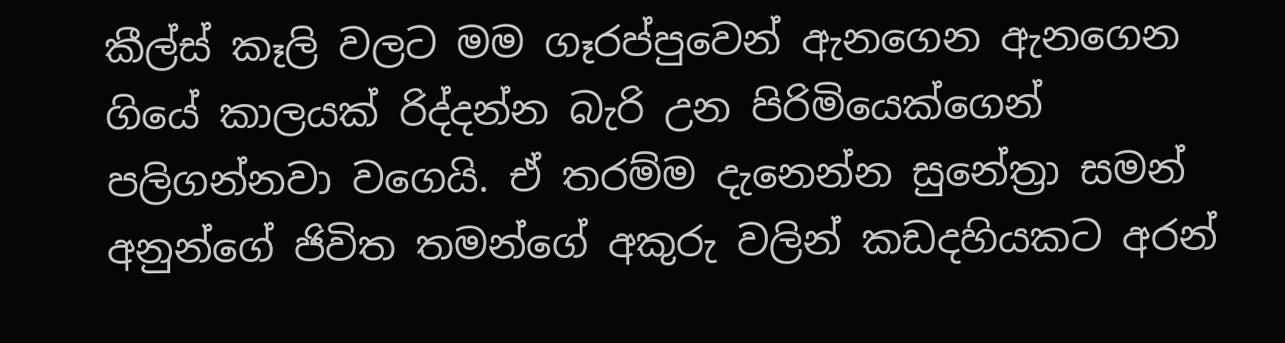කීල්ස් කෑලි වලට මම ගෑරප්පුවෙන් ඇනගෙන ඇනගෙන ගියේ කාලයක් රිද්දන්න බැරි උන පිරිමියෙක්ගෙන් පලිගන්නවා වගෙයි. ඒ තරම්ම දැනෙන්න සුනේත්‍රා සමන් අනුන්ගේ ජිවිත තමන්ගේ අකුරු වලින් කඩදහියකට අරන්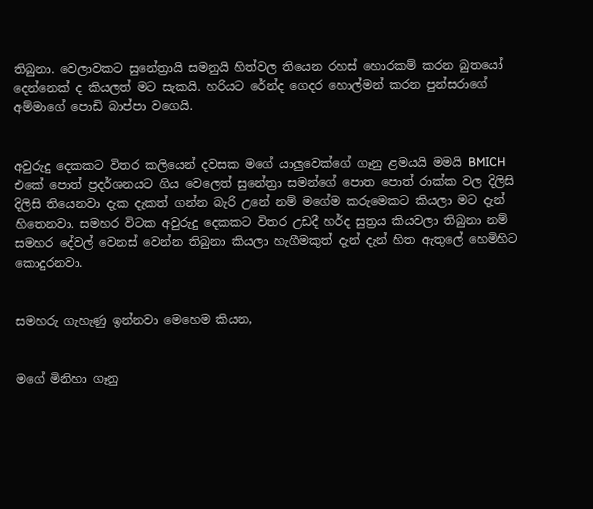තිබුනා. වෙලාවකට සුනේත්‍රායි සමනුයි හිත්වල තියෙන රහස් හොරකම් කරන බුතයෝ දෙන්නෙක් ද කියලත් මට සැකයි. හරියට රේන්ද ගෙදර හොල්මන් කරන පුන්සරාගේ අම්මාගේ පොඩි බාප්පා වගෙයි.


අවුරුදු දෙකකට විතර කලියෙන් දවසක මගේ යාලුවෙක්ගේ ගෑනු ළමයයි මමයි BMICH එකේ පොත් ප්‍රදර්ශනයට ගිය වෙලෙත් සුනේත්‍රා සමන්ගේ පොත පොත් රාක්ක වල දිලිසි දිලිසි තියෙනවා දැක දැකත් ගන්න බැරි උනේ නම් මගේම කරුමෙකට කියලා මට දැන් හිතෙනවා. සමහර විටක අවුරුදු දෙකකට විතර උඩදී හර්ද සුත්‍රය කියවලා තිබුනා නම් සමහර දේවල් වෙනස් වෙන්න තිබුනා කියලා හැගීමකුත් දැන් දැන් හිත ඇතුලේ හෙමිහිට කොදුරනවා.


සමහරු ගැහැණු ඉන්නවා මෙහෙම කියන,


මගේ මිනිහා ගෑනු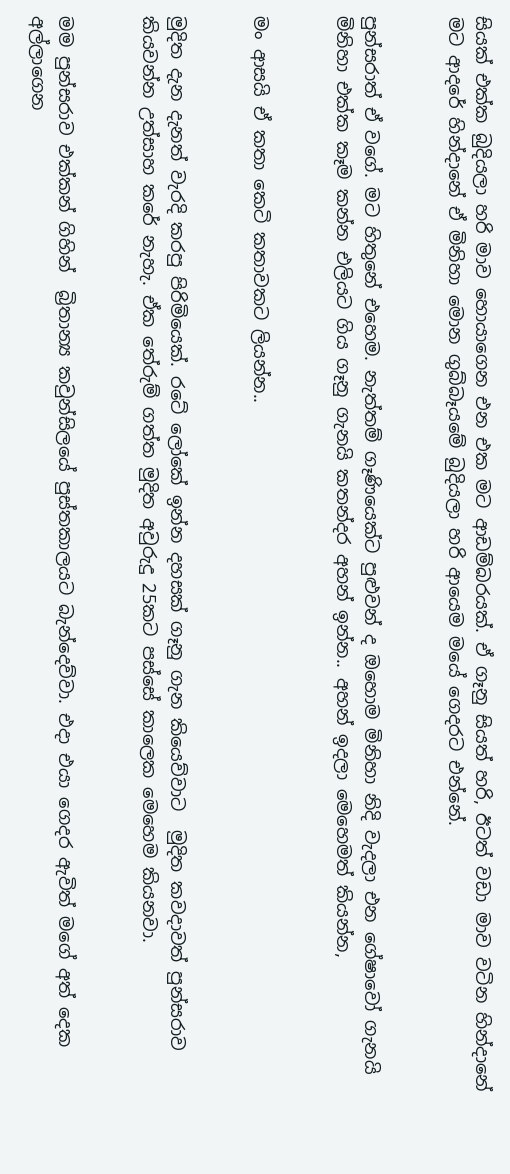සියක් එක්ක බුදියලා හරි මාව හොයාගෙන එන එක මට ආඩම්බරයක්. ඒ ගෑනු සියත් හරි, ඊටත් වඩා මාව වටින හින්දානේ මට ආදරේ හින්දානේ ඒ මිනිහා මොන ගුබ්බෑයමේ බුදියලා හරි ආයෙම මයේ ගෙදරට එන්නේ.


පුන්සරාත් ඒ වගේ. මට හිතුනේ එහෙම. නැත්තම් ගෑණියෙක්ට පුළුවන් ද ඔහොම මිනිහා නිදි වැදලා එන ගේෂාවෝ ගැනයි මිනිහා එක්ක කෑම කන්න එලියට ගිය ගෑනු ගැනයි කතන්දර අහන් ඉන්න.. අහන් ඉදලා මෙහෙමත් කියන්න,


මං ආසයි ඒ කතා කෙටි කතාවකට ලියන්න..


මුදිත දැන දැනත් වැරදි කරපු පිරිමියෙක්. රටේ ලෝකේ ඉන්න දහසක් ගෑනු ගැන කියෙව්වාට  මුදිත කවදාවත් පුන්සරාව කියවන්න උත්සාහ කරේ නැහැ. ඒක තේරුම් ගත්ත මුදිත අවුරුදු 25කට පස්සේ කාලෙක මෙහෙම කියනවා.


මම පුන්සරාව එක්කන් ගිහින්  බ්‍රිතාන්‍ය කවුන්සිලයේ පුස්තකාලයට බැන්දෙව්වා. එදා එයා ගෙදර ඇවිත් මගේ අත් දෙක අල්ලාගෙන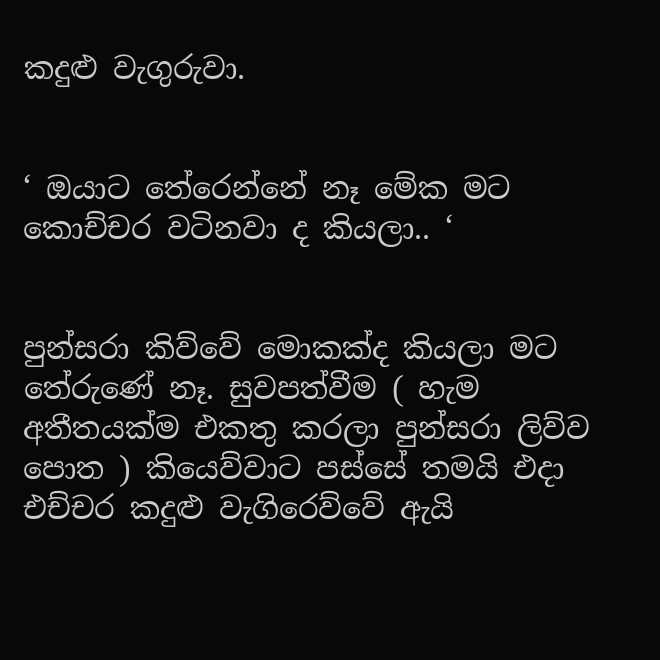කදුළු වැගුරුවා.


‘ ඔයාට තේරෙන්නේ නෑ මේක මට කොච්චර වටිනවා ද කියලා.. ‘


පුන්සරා කිව්වේ මොකක්ද කියලා මට තේරුණේ නෑ. සුවපත්වීම ( හැම අතීතයක්ම එකතු කරලා පුන්සරා ලිව්ව පොත ) කියෙව්වාට පස්සේ තමයි එදා එච්චර කදුළු වැගිරෙව්වේ ඇයි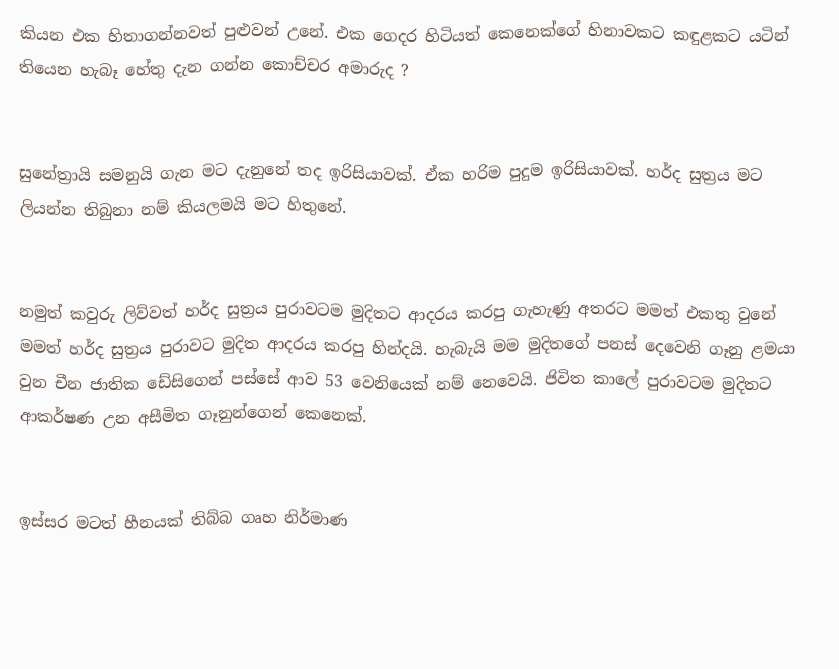කියන එක හිතාගන්නවත් පුළුවන් උනේ. එක ගෙදර හිටියත් කෙනෙක්ගේ හිනාවකට කඳුළකට යටින් තියෙන හැබෑ හේතු දැන ගන්න කොච්චර අමාරුද ?


සුනේත්‍රායි සමනුයි ගැන මට දැනුනේ තද ඉරිසියාවක්. ඒක හරිම පුදුම ඉරිසියාවක්. හර්ද සුත්‍රය මට ලියන්න තිබුනා නම් කියලමයි මට හිතුනේ.


නමුත් කවුරු ලිව්වත් හර්ද සුත්‍රය පුරාවටම මුදිතට ආදරය කරපු ගැහැණු අතරට මමත් එකතු වුනේ මමත් හර්ද සුත්‍රය පුරාවට මුදිත ආදරය කරපු හින්දයි. හැබැයි මම මුදිතගේ පනස් දෙවෙනි ගෑනු ළමයා වුන චීන ජාතික ඩේසිගෙන් පස්සේ ආව 53 වෙනියෙක් නම් නෙවෙයි. ජිවිත කාලේ පුරාවටම මුදිතට ආකර්ෂණ උන අසීමිත ගෑනුන්ගෙන් කෙනෙක්.


ඉස්සර මටත් හීනයක් තිබ්බ ගෘහ නිර්මාණ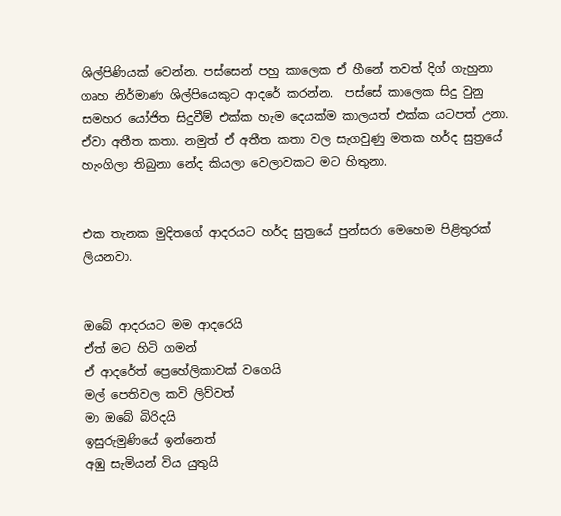ශිල්පිණියක් වෙන්න. පස්සෙන් පහු කාලෙක ඒ හීනේ තවත් දිග් ගැහුනා ගෘහ නිර්මාණ ශිල්පියෙකුට ආදරේ කරන්න.  පස්සේ කාලෙක සිදු වුනු සමහර යෝජිත සිදුවීම් එක්ක හැම දෙයක්ම කාලයත් එක්ක යටපත් උනා. ඒවා අතීත කතා. නමුත් ඒ අතීත කතා වල සැගවුණු මතක හර්ද සුත්‍රයේ හැංගිලා තිබුනා නේද කියලා වෙලාවකට මට හිතුනා.


එක තැනක මුදිතගේ ආදරයට හර්ද සුත්‍රයේ පුන්සරා මෙහෙම පිළිතුරක් ලියනවා.


ඔබේ ආදරයට මම ආදරෙයි
ඒත් මට හිටි ගමන්
ඒ ආදරේත් ප්‍රෙහේලිකාවක් වගෙයි
මල් පෙතිවල කවි ලිව්වත්
මා ඔබේ බිරිදයි
ඉසුරුමුණියේ ඉන්නෙත්
අඹු සැමියන් විය යුතුයි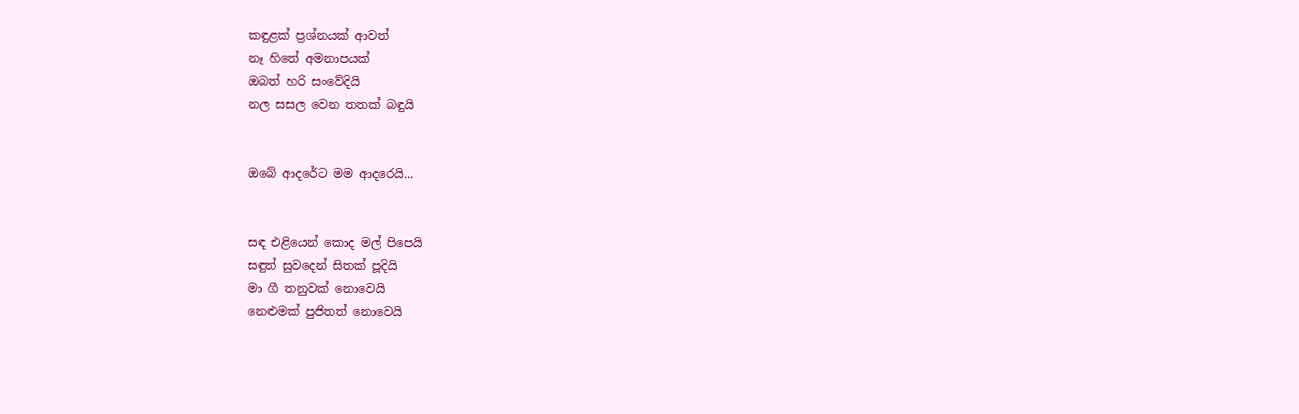කඳුළක් ප්‍රශ්නයක් ආවත්
නෑ හිතේ අමනාපයක්
ඔබත් හරි සංවේදියි
නල සසල වෙන තතක් බඳුයි


ඔබේ ආදරේට මම ආදරෙයි...


සඳ එළියෙන් කොද මල් පිපෙයි
සඳුත් සුවදෙන් සිතක් පූදියි
මා ගී තනුවක් නොවෙයි
නෙළුමක් පුජිතත් නොවෙයි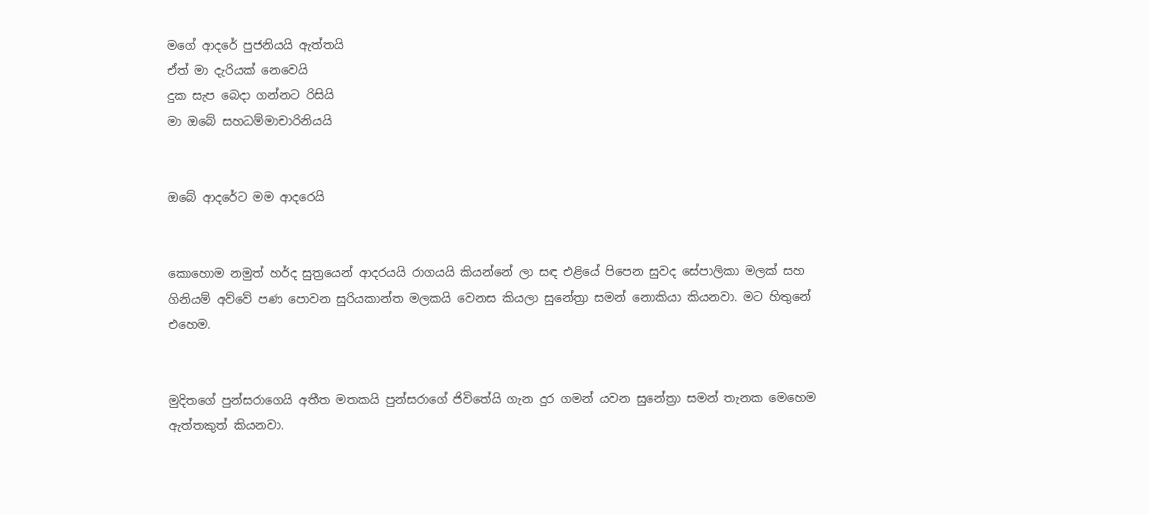මගේ ආදරේ පුජනියයි ඇත්තයි
ඒත් මා දැරියක් නෙවෙයි
දුක සැප බෙදා ගන්නට රිසියි
මා ඔබේ සහධම්මාචාරිනියයි


ඔබේ ආදරේට මම ආදරෙයි


කොහොම නමුත් හර්ද සුත්‍රයෙන් ආදරයයි රාගයයි කියන්නේ ලා සඳ එළියේ පිපෙන සුවද සේපාලිකා මලක් සහ ගිනියම් අව්වේ පණ පොවන සුරියකාන්ත මලකයි වෙනස කියලා සුනේත්‍රා සමන් නොකියා කියනවා. මට හිතුනේ එහෙම.


මුදිතගේ පුන්සරාගෙයි අතීත මතකයි පුන්සරාගේ ජිවිතේයි ගැන දුර ගමන් යවන සුනේත්‍රා සමන් තැනක මෙහෙම ඇත්තකුත් කියනවා.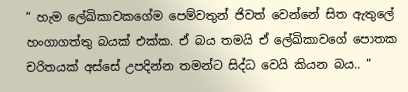“ හැම ලේඛිකාවකගේම පෙම්වතුන් ජිවත් වෙන්නේ සිත ඇතුලේ හංගාගත්තු බයක් එක්ක. ඒ බය තමයි ඒ ලේඛිකාවගේ පොතක චරිතයක් අස්සේ උපදින්න තමන්ට සිද්ධ වෙයි කියන බය.. “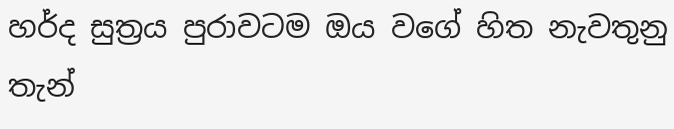හර්ද සුත්‍රය පුරාවටම ඔය වගේ හිත නැවතුනු තැන්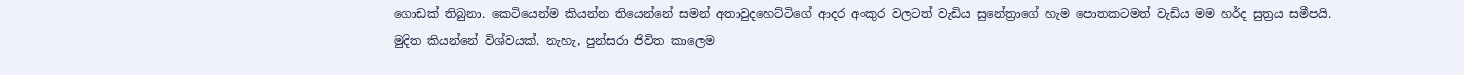ගොඩක් තිබුනා. කෙටියෙන්ම කියන්න තියෙන්නේ සමන් අතාවුදහෙට්ටිගේ ආදර අංකුර වලටත් වැඩිය සුනේත්‍රාගේ හැම පොතකටමත් වැඩිය මම හර්ද සුත්‍රය සමීපයි.
මුදිත කියන්නේ විශ්වයක්. නැහැ, පුන්සරා ජිවිත කාලෙම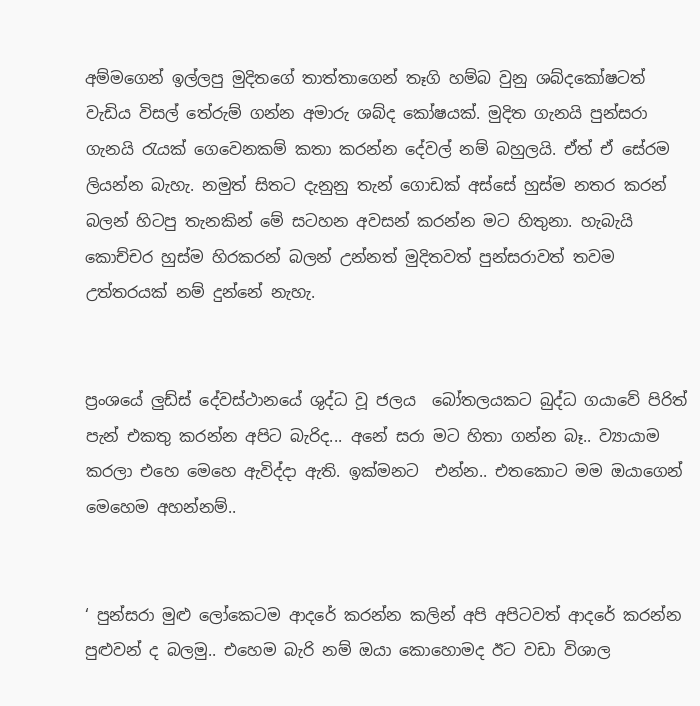අම්මගෙන් ඉල්ලපු මුදිතගේ තාත්තාගෙන් තෑගි හම්බ වුනු ශබ්දකෝෂටත් වැඩිය විසල් තේරුම් ගන්න අමාරු ශබ්ද කෝෂයක්. මුදිත ගැනයි පුන්සරා ගැනයි රැයක් ගෙවෙනකම් කතා කරන්න දේවල් නම් බහුලයි. ඒත් ඒ සේරම ලියන්න බැහැ. නමුත් සිතට දැනුනු තැන් ගොඩක් අස්සේ හුස්ම නතර කරන් බලන් හිටපු තැනකින් මේ සටහන අවසන් කරන්න මට හිතුනා. හැබැයි කොච්චර හුස්ම හිරකරන් බලන් උන්නත් මුදිතවත් පුන්සරාවත් තවම උත්තරයක් නම් දුන්නේ නැහැ.


ප්‍රංශයේ ලුඩ්ස් දේවස්ථානයේ ශුද්ධ වූ ජලය  බෝතලයකට බුද්ධ ගයාවේ පිරිත් පැන් එකතු කරන්න අපිට බැරිද... අනේ සරා මට හිතා ගන්න බෑ.. ව්‍යායාම කරලා එහෙ මෙහෙ ඇවිද්දා ඇති. ඉක්මනට  එන්න.. එතකොට මම ඔයාගෙන් මෙහෙම අහන්නම්..


‘ පුන්සරා මුළු ලෝකෙටම ආදරේ කරන්න කලින් අපි අපිටවත් ආදරේ කරන්න පුළුවන් ද බලමු.. එහෙම බැරි නම් ඔයා කොහොමද ඊට වඩා විශාල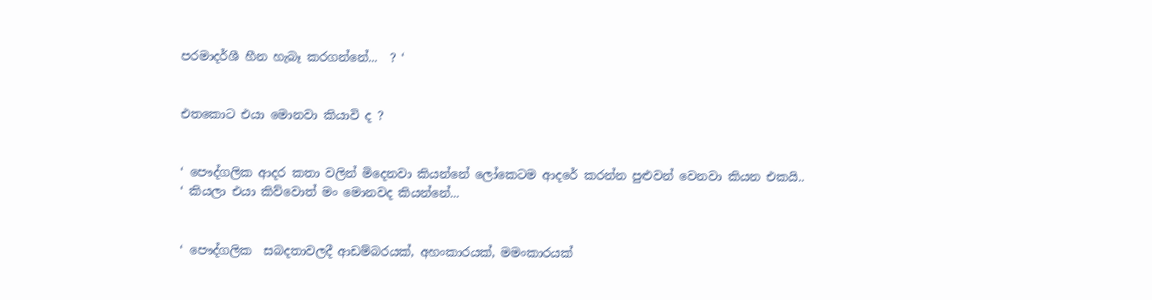පරමාදර්ශී හීන හැබෑ කරගන්නේ...  ? ‘


එතකොට එයා මොනවා කියාවි ද ?


‘ පෞද්ගලික ආදර කතා වලින් මිදෙනවා කියන්නේ ලෝකෙටම ආදරේ කරන්න පුළුවන් වෙනවා කියන එකයි.. ‘ කියලා එයා කිව්වොත් මං මොනවද කියන්නේ...


‘ පෞද්ගලික  සබදතාවලදී ආඩම්බරයක්, අහංකාරයක්, මමංකාරයක්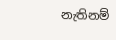නැතිනම්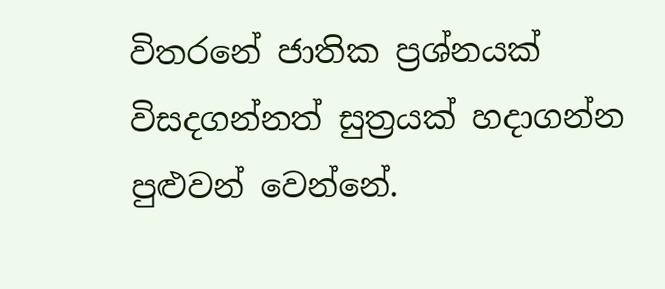විතරනේ ජාතික ප්‍රශ්නයක් විසදගන්නත් සුත්‍රයක් හදාගන්න පුළුවන් වෙන්නේ.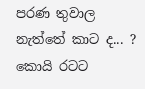පරණ තුවාල නැත්තේ කාට ද... ? කොයි රටට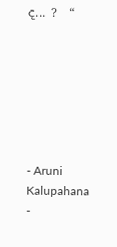ද... ?  “







- Aruni Kalupahana -